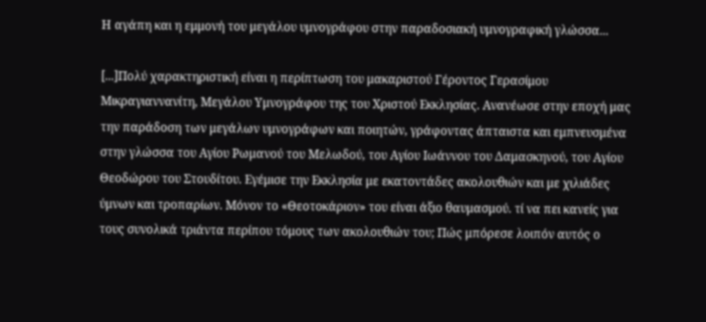Η αγάπη και η εμμονή του μεγάλου υμνογράφου στην παραδοσιακή υμνογραφική γλώσσα...

[...]Πολύ χαρακτηριστική είναι η περίπτωση του μακαριστού Γέροντος Γερασίμου Μικραγιαννανίτη, Μεγάλου Υμνογράφου της του Χριστού Εκκλησίας. Ανανέωσε στην εποχή μας την παράδοση των μεγάλων υμνογράφων και ποιητών, γράφοντας άπταιστα και εμπνευσμένα στην γλώσσα του Αγίου Ρωμανού του Μελωδού, του Αγίου Ιωάννου του Δαμασκηνού, του Αγίου Θεοδώρου του Στουδίτου. Εγέμισε την Εκκλησία με εκατοντάδες ακολουθιών και με χιλιάδες ύμνων και τροπαρίων. Μόνον το «Θεοτοκάριον» του είναι άξιο θαυμασμού. τί να πει κανείς για τους συνολικά τριάντα περίπου τόμους των ακολουθιών του; Πώς μπόρεσε λοιπόν αυτός ο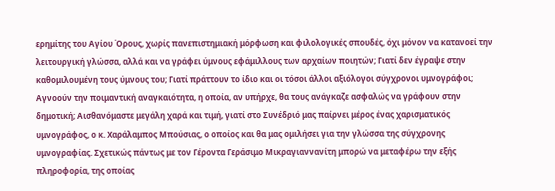ερημίτης του Αγίου Όρους, χωρίς πανεπιστημιακή μόρφωση και φιλολογικές σπουδές, όχι μόνον να κατανοεί την λειτουργική γλώσσα, αλλά και να γράφει ύμνους εφάμιλλους των αρχαίων ποιητών; Γιατί δεν έγραψε στην καθομιλουμένη τους ύμνους του; Γιατί πράττουν το ίδιο και οι τόσοι άλλοι αξιόλογοι σύγχρονοι υμνογράφοι; Αγνοούν την ποιμαντική αναγκαιότητα, η οποία, αν υπήρχε, θα τους ανάγκαζε ασφαλώς να γράφουν στην δημοτική; Αισθανόμαστε μεγάλη χαρά και τιμή, γιατί στο Συνέδριό μας παίρνει μέρος ένας χαρισματικός υμνογράφος, ο κ. Χαράλαμπος Μπούσιας, ο οποίος και θα μας ομιλήσει για την γλώσσα της σύγχρονης υμνογραφίας. Σχετικώς πάντως με τον Γέροντα Γεράσιμο Μικραγιαννανίτη μπορώ να μεταφέρω την εξής πληροφορία, της οποίας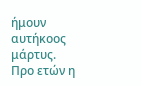ήμουν αυτήκοος μάρτυς. Προ ετών η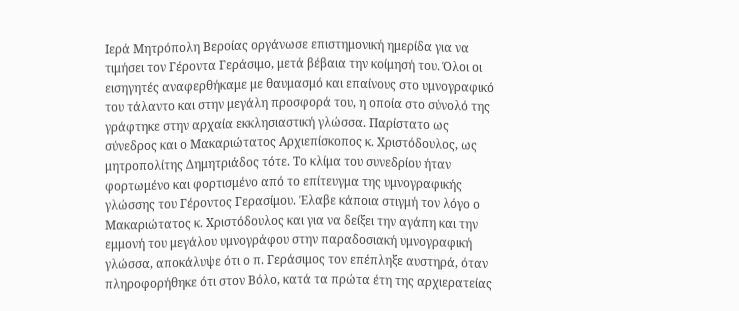Ιερά Μητρόπολη Βεροίας οργάνωσε επιστημονική ημερίδα για να τιμήσει τον Γέροντα Γεράσιμο, μετά βέβαια την κοίμησή του. Όλοι οι εισηγητές αναφερθήκαμε με θαυμασμό και επαίνους στο υμνογραφικό του τάλαντο και στην μεγάλη προσφορά του, η οποία στο σύνολό της γράφτηκε στην αρχαία εκκλησιαστική γλώσσα. Παρίστατο ως σύνεδρος και ο Μακαριώτατος Αρχιεπίσκοπος κ. Χριστόδουλος, ως μητροπολίτης Δημητριάδος τότε. Το κλίμα του συνεδρίου ήταν φορτωμένο και φορτισμένο από το επίτευγμα της υμνογραφικής γλώσσης του Γέροντος Γερασίμου. Έλαβε κάποια στιγμή τον λόγο ο Μακαριώτατος κ. Χριστόδουλος και για να δείξει την αγάπη και την εμμονή του μεγάλου υμνογράφου στην παραδοσιακή υμνογραφική γλώσσα, αποκάλυψε ότι ο π. Γεράσιμος τον επέπληξε αυστηρά, όταν πληροφορήθηκε ότι στον Βόλο, κατά τα πρώτα έτη της αρχιερατείας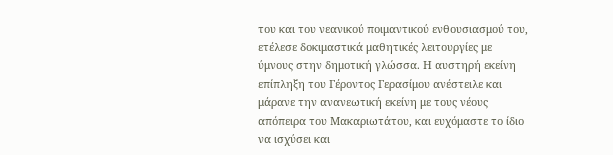του και του νεανικού ποιμαντικού ενθουσιασμού του, ετέλεσε δοκιμαστικά μαθητικές λειτουργίες με ύμνους στην δημοτική γλώσσα. Η αυστηρή εκείνη επίπληξη του Γέροντος Γερασίμου ανέστειλε και μάρανε την ανανεωτική εκείνη με τους νέους απόπειρα του Μακαριωτάτου, και ευχόμαστε το ίδιο να ισχύσει και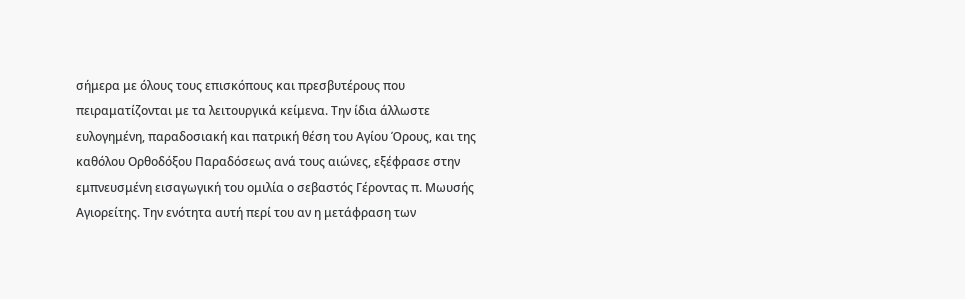σήμερα με όλους τους επισκόπους και πρεσβυτέρους που πειραματίζονται με τα λειτουργικά κείμενα. Την ίδια άλλωστε ευλογημένη, παραδοσιακή και πατρική θέση του Αγίου Όρους, και της καθόλου Ορθοδόξου Παραδόσεως ανά τους αιώνες, εξέφρασε στην εμπνευσμένη εισαγωγική του ομιλία ο σεβαστός Γέροντας π. Μωυσής Αγιορείτης. Την ενότητα αυτή περί του αν η μετάφραση των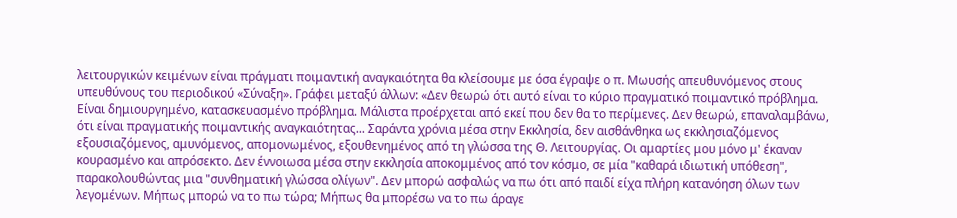λειτουργικών κειμένων είναι πράγματι ποιμαντική αναγκαιότητα θα κλείσουμε με όσα έγραψε ο π. Μωυσής απευθυνόμενος στους υπευθύνους του περιοδικού «Σύναξη». Γράφει μεταξύ άλλων: «Δεν θεωρώ ότι αυτό είναι το κύριο πραγματικό ποιμαντικό πρόβλημα. Είναι δημιουργημένο, κατασκευασμένο πρόβλημα. Μάλιστα προέρχεται από εκεί που δεν θα το περίμενες. Δεν θεωρώ, επαναλαμβάνω, ότι είναι πραγματικής ποιμαντικής αναγκαιότητας... Σαράντα χρόνια μέσα στην Εκκλησία, δεν αισθάνθηκα ως εκκλησιαζόμενος εξουσιαζόμενος, αμυνόμενος, απομονωμένος, εξουθενημένος από τη γλώσσα της Θ. Λειτουργίας. Οι αμαρτίες μου μόνο μ' έκαναν κουρασμένο και απρόσεκτο. Δεν έννοιωσα μέσα στην εκκλησία αποκομμένος από τον κόσμο, σε μία "καθαρά ιδιωτική υπόθεση", παρακολουθώντας μια "συνθηματική γλώσσα ολίγων". Δεν μπορώ ασφαλώς να πω ότι από παιδί είχα πλήρη κατανόηση όλων των λεγομένων. Μήπως μπορώ να το πω τώρα; Μήπως θα μπορέσω να το πω άραγε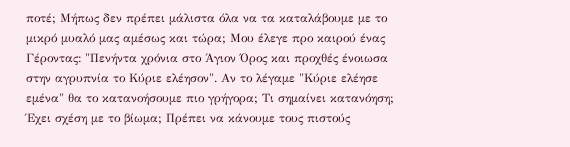ποτέ; Μήπως δεν πρέπει μάλιστα όλα να τα καταλάβουμε με το μικρό μυαλό μας αμέσως και τώρα; Μου έλεγε προ καιρού ένας Γέροντας: "Πενήντα χρόνια στο Άγιον Όρος και προχθές ένοιωσα στην αγρυπνία το Κύριε ελέησον". Αν το λέγαμε "Κύριε ελέησε εμένα" θα το κατανοήσουμε πιο γρήγορα; Τι σημαίνει κατανόηση; Έχει σχέση με το βίωμα; Πρέπει να κάνουμε τους πιστούς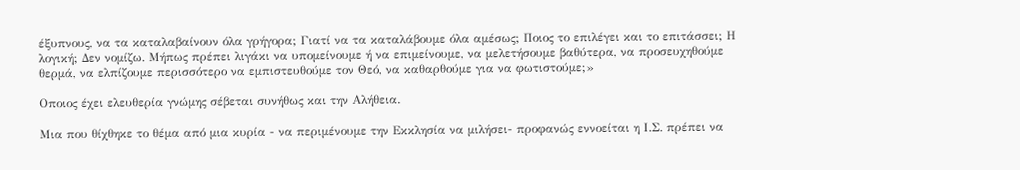έξυπνους, να τα καταλαβαίνουν όλα γρήγορα; Γιατί να τα καταλάβουμε όλα αμέσως; Ποιος το επιλέγει και το επιτάσσει; Η λογική; Δεν νομίζω. Μήπως πρέπει λιγάκι να υπομείνουμε ή να επιμείνουμε, να μελετήσουμε βαθύτερα, να προσευχηθούμε θερμά, να ελπίζουμε περισσότερο να εμπιστευθούμε τον Θεό, να καθαρθούμε για να φωτιστούμε;»

Οποιος έχει ελευθερία γνώμης σέβεται συνήθως και την Αλήθεια.

Μια που θίχθηκε το θέμα από μια κυρία - να περιμένουμε την Εκκλησία να μιλήσει- προφανώς εννοείται η Ι.Σ. πρέπει να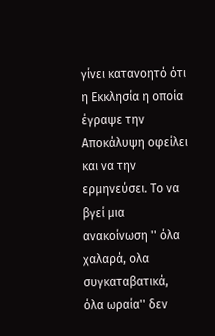γίνει κατανοητό ότι η Εκκλησία η οποία έγραψε την Αποκάλυψη οφείλει και να την ερμηνεύσει. Το να βγεί μια ανακοίνωση '' όλα χαλαρά, ολα συγκαταβατικά, όλα ωραία'' δεν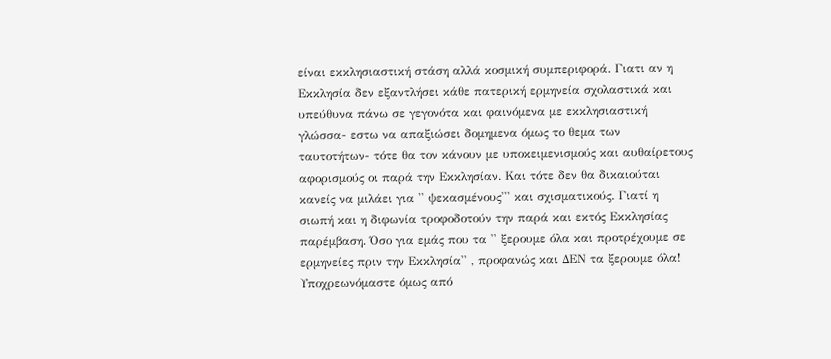είναι εκκλησιαστική στάση αλλά κοσμική συμπεριφορά. Γιατι αν η Εκκλησία δεν εξαντλήσει κάθε πατερική ερμηνεία σχολαστικά και υπεύθυνα πάνω σε γεγονότα και φαινόμενα με εκκλησιαστική γλώσσα- εστω να απαξιώσει δομημενα όμως το θεμα των ταυτοτήτων- τότε θα τον κάνουν με υποκειμενισμούς και αυθαίρετους αφορισμούς οι παρά την Εκκλησίαν. Και τότε δεν θα δικαιούται κανείς να μιλάει για '' ψεκασμένους''' και σχισματικούς. Γιατί η σιωπή και η διφωνία τροφοδοτούν την παρά και εκτός Εκκλησίας παρέμβαση. Όσο για εμάς που τα '' ξερουμε όλα και προτρέχουμε σε ερμηνείες πριν την Εκκλησία'' , προφανώς και ΔΕΝ τα ξερουμε όλα! Υποχρεωνόμαστε όμως από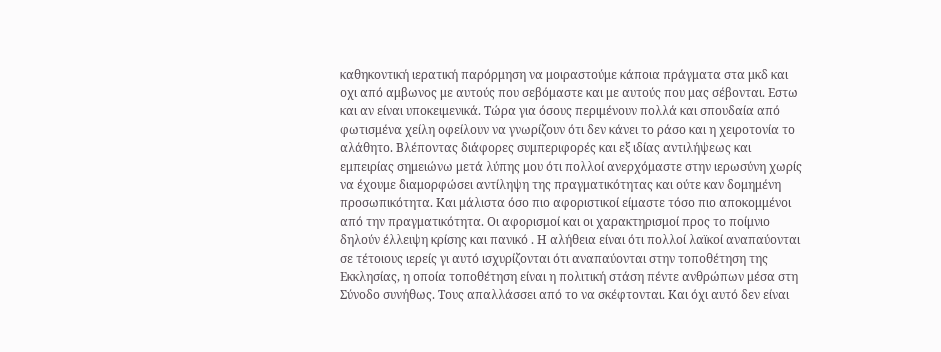καθηκοντική ιερατική παρόρμηση να μοιραστούμε κάποια πράγματα στα μκδ και οχι από αμβωνος με αυτούς που σεβόμαστε και με αυτούς που μας σέβονται. Εστω και αν είναι υποκειμενικά. Τώρα για όσους περιμένουν πολλά και σπουδαία από φωτισμένα χείλη οφείλουν να γνωρίζουν ότι δεν κάνει το ράσο και η χειροτονία το αλάθητο. Βλέποντας διάφορες συμπεριφορές και εξ ιδίας αντιλήψεως και εμπειρίας σημειώνω μετά λύπης μου ότι πολλοί ανερχόμαστε στην ιερωσύνη χωρίς να έχουμε διαμορφώσει αντίληψη της πραγματικότητας και ούτε καν δομημένη προσωπικότητα. Και μάλιστα όσο πιο αφοριστικοί είμαστε τόσο πιο αποκομμένοι από την πραγματικότητα. Οι αφορισμοί και οι χαρακτηρισμοί προς το ποίμνιο δηλούν έλλειψη κρίσης και πανικό . Η αλήθεια είναι ότι πολλοί λαϊκοί αναπαύονται σε τέτοιους ιερείς γι αυτό ισχυρίζονται ότι αναπαύονται στην τοποθέτηση της Εκκλησίας, η οποία τοποθέτηση είναι η πολιτική στάση πέντε ανθρώπων μέσα στη Σύνοδο συνήθως. Τους απαλλάσσει από το να σκέφτονται. Και όχι αυτό δεν είναι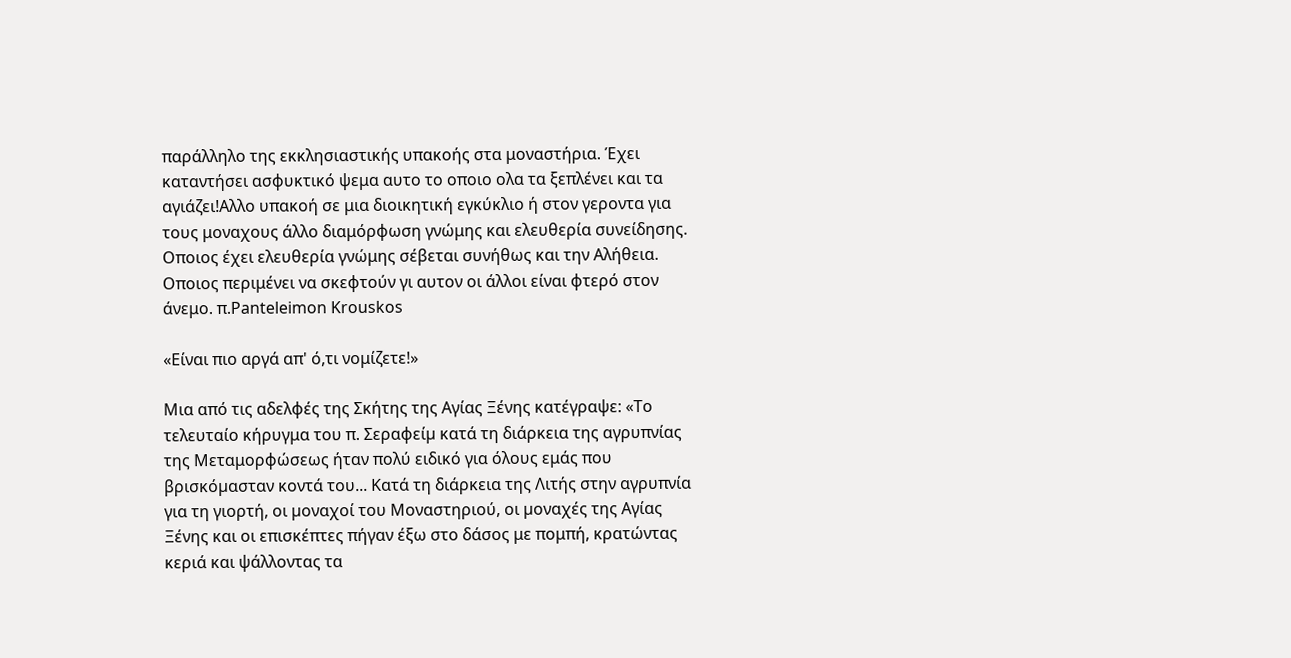παράλληλο της εκκλησιαστικής υπακοής στα μοναστήρια. Έχει καταντήσει ασφυκτικό ψεμα αυτο το οποιο ολα τα ξεπλένει και τα αγιάζει!Αλλο υπακοή σε μια διοικητική εγκύκλιο ή στον γεροντα για τους μοναχους άλλο διαμόρφωση γνώμης και ελευθερία συνείδησης. Οποιος έχει ελευθερία γνώμης σέβεται συνήθως και την Αλήθεια. Οποιος περιμένει να σκεφτούν γι αυτον οι άλλοι είναι φτερό στον άνεμο. π.Panteleimon Krouskos

«Είναι πιο αργά απ' ό,τι νομίζετε!»

Μια από τις αδελφές της Σκήτης της Αγίας Ξένης κατέγραψε: «Το τελευταίο κήρυγμα του π. Σεραφείµ κατά τη διάρκεια της αγρυπνίας της Μεταμορφώσεως ήταν πολύ ειδικό για όλους εμάς που βρισκόµασταν κοντά του... Κατά τη διάρκεια της Λιτής στην αγρυπνία για τη γιορτή, οι µοναχοί του Μοναστηριού, οι µοναχές της Αγίας Ξένης και οι επισκέπτες πήγαν έξω στο δάσος με πομπή, κρατώντας κεριά και ψάλλοντας τα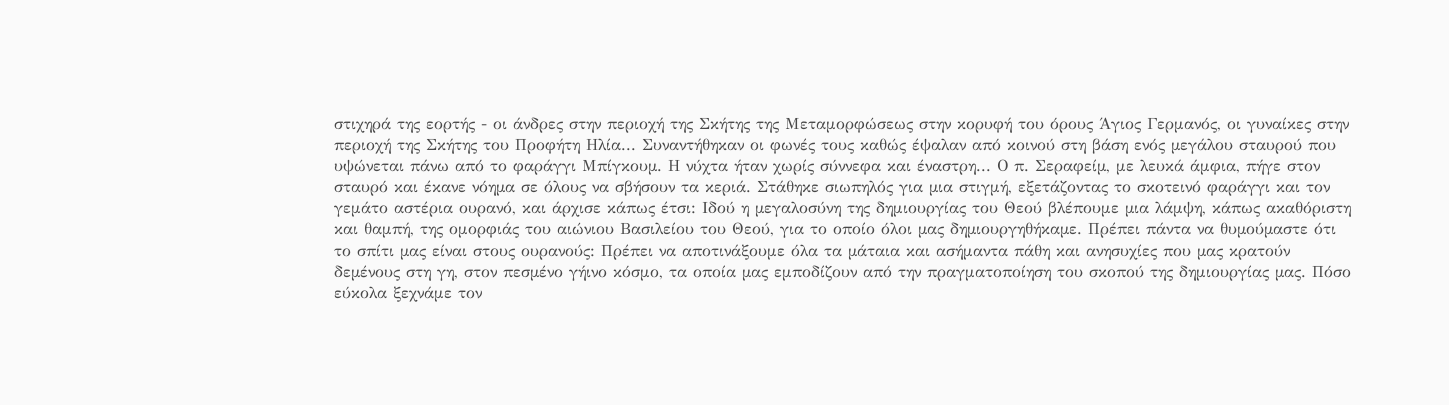στιχηρά της εορτής - οι άνδρες στην περιοχή της Σκήτης της Μεταμορφώσεως στην κορυφή του όρους Άγιος Γερμανός, οι γυναίκες στην περιοχή της Σκήτης του Προφήτη Ηλία... Συναντήθηκαν οι φωνές τους καθώς έψαλαν από κοινού στη βάση ενός µεγάλου σταυρού που υψώνεται πάνω από το φαράγγι Μπίγκουµ. Η νύχτα ήταν χωρίς σύννεφα και έναστρη... Ο π. Σεραφείµ, με λευκά άμφια, πήγε στον σταυρό και έκανε νόηµα σε όλους να σβήσουν τα κεριά. Στάθηκε σιωπηλός για µια στιγμή, εξετάζοντας το σκοτεινό φαράγγι και τον γεμάτο αστέρια ουρανό, και άρχισε κάπως έτσι: Ιδού η µεγαλοσύνη της δημιουργίας του Θεού βλέπουμε µια λάμψη, κάπως ακαθόριστη και θαμπή, της ομορφιάς του αιώνιου Βασιλείου του Θεού, για το οποίο όλοι µας δηµιουργηθήκαµε. Πρέπει πάντα να θυµούµαστε ότι το σπίτι µας είναι στους ουρανούς: Πρέπει να αποτινάξουμε όλα τα µάταια και ασήμαντα πάθη και ανησυχίες που µας κρατούν δεµένους στη γη, στον πεσµένο γήινο κόσμο, τα οποία µας εμποδίζουν από την πραγματοποίηση του σκοπού της δημιουργίας µας. Πόσο εύκολα ξεχνάμε τον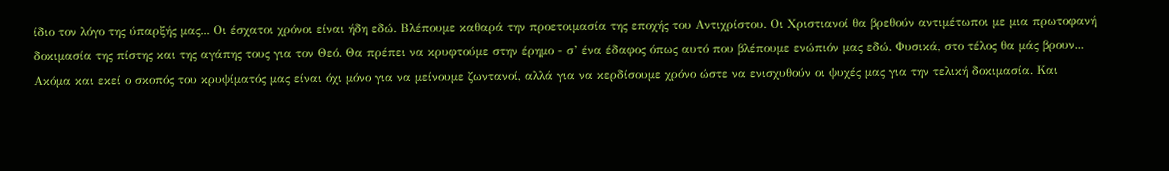ίδιο τον λόγο της ύπαρξής µας... Οι έσχατοι χρόνοι είναι ήδη εδώ. Βλέπουμε καθαρά την προετοιμασία της εποχής του Αντιχρίστου. Οι Χριστιανοί θα βρεθούν αντιμέτωποι με µια πρωτοφανή δοκιμασία της πίστης και της αγάπης τους για τον Θεό. Θα πρέπει να κρυφτούμε στην έρημο - σ’ ένα έδαφος όπως αυτό που βλέπουμε ενώπιόν µας εδώ. Φυσικά, στο τέλος θα µάς βρουν... Ακόμα και εκεί ο σκοπός του κρυψίµατός µας είναι όχι µόνο για να µείνουµε ζωντανοί, αλλά για να κερδίσουµε χρόνο ώστε να ενισχυθούν οι ψυχές µας για την τελική δοκιμασία. Και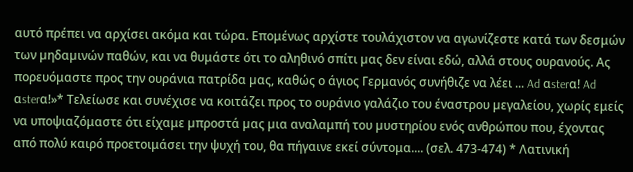αυτό πρέπει να αρχίσει ακόμα και τώρα. Επομένως αρχίστε τουλάχιστον να αγωνίζεστε κατά των δεσμών των µηδαµινών παθών, και να θυμάστε ότι το αληθινό σπίτι µας δεν είναι εδώ, αλλά στους ουρανούς. Ας πορευόμαστε προς την ουράνια πατρίδα µας, καθώς ο άγιος Γερμανός συνήθιζε να λέει ... Ad αsterα! Ad αsterα!»* Τελείωσε και συνέχισε να κοιτάζει προς το ουράνιο γαλάζιο του έναστρου µεγαλείου, χωρίς εμείς να υποψιαζόμαστε ότι είχαμε µπροστά µας µια αναλαμπή του µυστηρίου ενός ανθρώπου που, έχοντας από πολύ καιρό προετοιμάσει την ψυχή του, θα πήγαινε εκεί σύντομα.... (σελ. 473-474) * Λατινική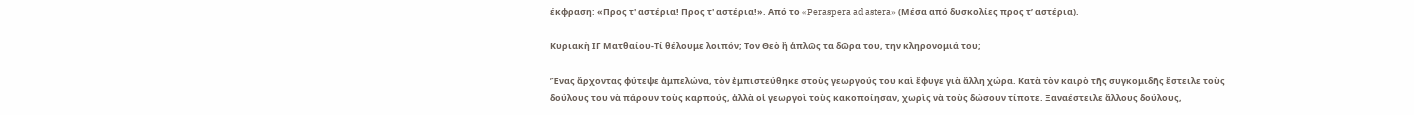έκφραση: «Προς τ' αστέρια! Προς τ' αστέρια!». Από το «Peraspera ad astera» (Μέσα από δυσκολίες προς τ’ αστέρια).

Κυριακὴ ΙΓ Ματθαίου-Τί θέλουμε λοιπόν; Τον Θεὸ ἢ ἁπλῶς τα δῶρα του, την κληρονομιά του;

Ἕνας ἄρχοντας φύτεψε ἀμπελώνα, τὸν ἐμπιστεύθηκε στοὺς γεωργούς του καὶ ἔφυγε γιὰ ἄλλη χώρα. Κατὰ τὸν καιρὸ τῆς συγκομιδῆς ἔστειλε τοὺς δούλους του νὰ πάρουν τοὺς καρπούς, ἀλλὰ οἱ γεωργοὶ τοὺς κακοποίησαν, χωρὶς νὰ τοὺς δώσουν τίποτε. Ξαναέστειλε ἄλλους δούλους,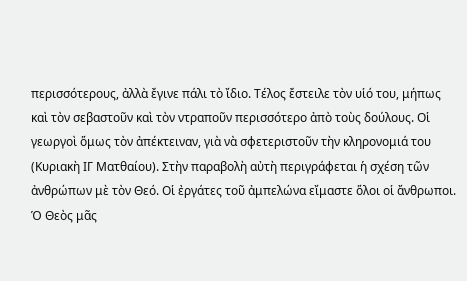περισσότερους, ἀλλὰ ἔγινε πάλι τὸ ἴδιο. Τέλος ἔστειλε τὸν υἱό του, μήπως καὶ τὸν σεβαστοῦν καὶ τὸν ντραποῦν περισσότερο ἀπὸ τοὺς δούλους. Οἱ γεωργοὶ ὅμως τὸν ἀπέκτειναν, γιὰ νὰ σφετεριστοῦν τὴν κληρονομιά του (Κυριακὴ ΙΓ Ματθαίου). Στὴν παραβολὴ αὐτὴ περιγράφεται ἡ σχέση τῶν ἀνθρώπων μὲ τὸν Θεό. Οἱ ἐργάτες τοῦ ἀμπελώνα εἴμαστε ὅλοι οἱ ἄνθρωποι. Ὁ Θεὸς μᾶς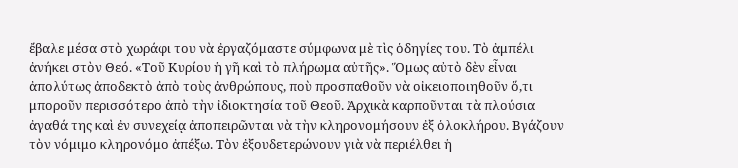ἔβαλε μέσα στὸ χωράφι του νὰ ἐργαζόμαστε σύμφωνα μὲ τὶς ὁδηγίες του. Τὸ ἀμπέλι ἀνήκει στὸν Θεό. «Τοῦ Κυρίου ἡ γῆ καὶ τὸ πλήρωμα αὐτῆς». Ὅμως αὐτὸ δὲν εἶναι ἀπολύτως ἀποδεκτὸ ἀπὸ τοὺς ἀνθρώπους, ποὺ προσπαθοῦν νὰ οἰκειοποιηθοῦν ὅ,τι μποροῦν περισσότερο ἀπὸ τὴν ἰδιοκτησία τοῦ Θεοῦ. Ἀρχικὰ καρποῦνται τὰ πλούσια ἀγαθά της καὶ ἐν συνεχείᾳ ἀποπειρῶνται νὰ τὴν κληρονομήσουν ἐξ ὁλοκλήρου. Βγάζουν τὸν νόμιμο κληρονόμο ἀπέξω. Τὸν ἐξουδετερώνουν γιὰ νὰ περιέλθει ἡ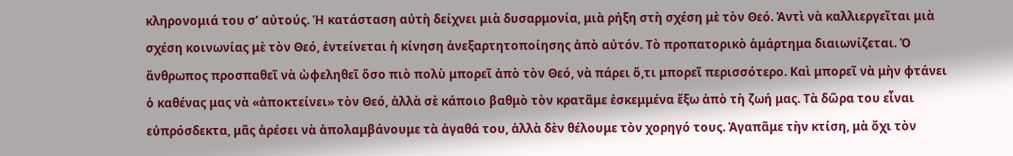κληρονομιά του σ’ αὐτούς. Ἡ κατάσταση αὐτὴ δείχνει μιὰ δυσαρμονία, μιὰ ρήξη στὴ σχέση μὲ τὸν Θεό. Ἀντὶ νὰ καλλιεργεῖται μιὰ σχέση κοινωνίας μὲ τὸν Θεό, ἐντείνεται ἡ κίνηση ἀνεξαρτητοποίησης ἀπὸ αὐτόν. Τὸ προπατορικὸ ἁμάρτημα διαιωνίζεται. Ὁ ἄνθρωπος προσπαθεῖ νὰ ὠφεληθεῖ ὅσο πιὸ πολὺ μπορεῖ ἀπὸ τὸν Θεό, νὰ πάρει ὅ,τι μπορεῖ περισσότερο. Καὶ μπορεῖ νὰ μὴν φτάνει ὁ καθένας μας νὰ «ἀποκτείνει» τὸν Θεό, ἀλλὰ σὲ κάποιο βαθμὸ τὸν κρατᾶμε ἐσκεμμένα ἔξω ἀπὸ τὴ ζωή μας. Τὰ δῶρα του εἶναι εὐπρόσδεκτα, μᾶς ἀρέσει νὰ ἀπολαμβάνουμε τὰ ἀγαθά του, ἀλλὰ δὲν θέλουμε τὸν χορηγό τους. Ἀγαπᾶμε τὴν κτίση, μὰ ὄχι τὸν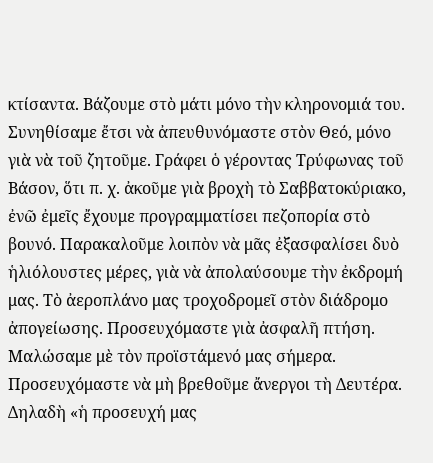κτίσαντα. Βάζουμε στὸ μάτι μόνο τὴν κληρονομιά του. Συνηθίσαμε ἔτσι νὰ ἀπευθυνόμαστε στὸν Θεό, μόνο γιὰ νὰ τοῦ ζητοῦμε. Γράφει ὁ γέροντας Τρύφωνας τοῦ Βάσον, ὅτι π. χ. ἀκοῦμε γιὰ βροχὴ τὸ Σαββατοκύριακο, ἐνῶ ἐμεῖς ἔχουμε προγραμματίσει πεζοπορία στὸ βουνό. Παρακαλοῦμε λοιπὸν νὰ μᾶς ἐξασφαλίσει δυὸ ἡλιόλουστες μέρες, γιὰ νὰ ἀπολαύσουμε τὴν ἐκδρομή μας. Τὸ ἀεροπλάνο μας τροχοδρομεῖ στὸν διάδρομο ἀπογείωσης. Προσευχόμαστε γιὰ ἀσφαλῆ πτήση. Μαλώσαμε μὲ τὸν προϊστάμενό μας σήμερα. Προσευχόμαστε νὰ μὴ βρεθοῦμε ἄνεργοι τὴ Δευτέρα. Δηλαδὴ «ἡ προσευχή μας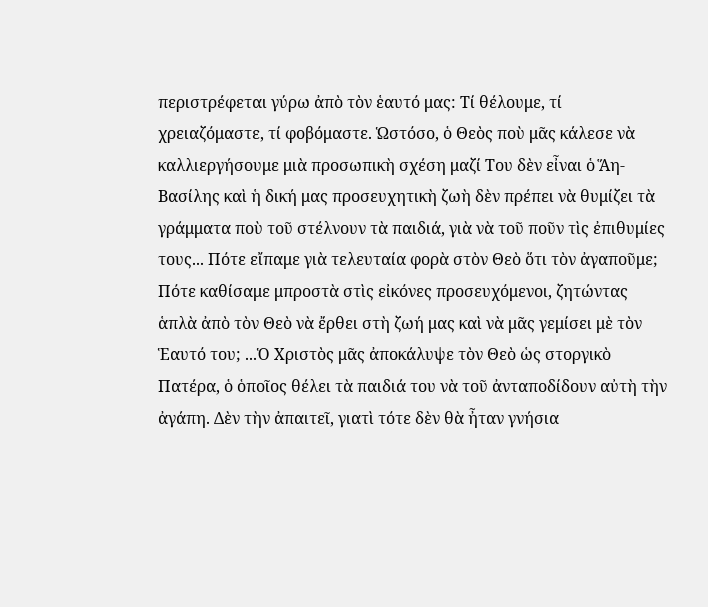περιστρέφεται γύρω ἀπὸ τὸν ἑαυτό μας: Τί θέλουμε, τί χρειαζόμαστε, τί φοβόμαστε. Ὡστόσο, ὁ Θεὸς ποὺ μᾶς κάλεσε νὰ καλλιεργήσουμε μιὰ προσωπικὴ σχέση μαζί Του δὲν εἶναι ὁ Ἅη-Βασίλης καὶ ἡ δική μας προσευχητικὴ ζωὴ δὲν πρέπει νὰ θυμίζει τὰ γράμματα ποὺ τοῦ στέλνουν τὰ παιδιά, γιὰ νὰ τοῦ ποῦν τὶς ἐπιθυμίες τους... Πότε εἴπαμε γιὰ τελευταία φορὰ στὸν Θεὸ ὅτι τὸν ἀγαποῦμε; Πότε καθίσαμε μπροστὰ στὶς εἰκόνες προσευχόμενοι, ζητώντας ἁπλὰ ἀπὸ τὸν Θεὸ νὰ ἔρθει στὴ ζωή μας καὶ νὰ μᾶς γεμίσει μὲ τὸν Ἑαυτό του; ...Ὁ Χριστὸς μᾶς ἀποκάλυψε τὸν Θεὸ ὡς στοργικὸ Πατέρα, ὁ ὁποῖος θέλει τὰ παιδιά του νὰ τοῦ ἀνταποδίδουν αὐτὴ τὴν ἀγάπη. Δὲν τὴν ἀπαιτεῖ, γιατὶ τότε δὲν θὰ ἦταν γνήσια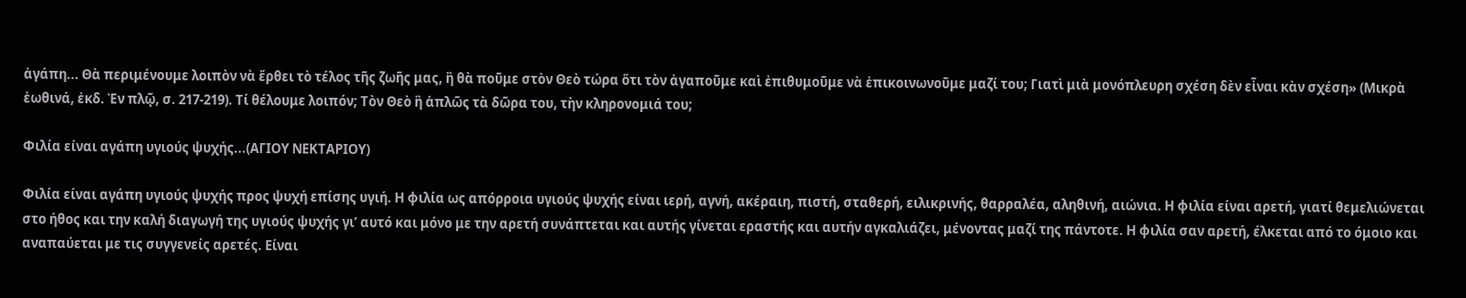ἀγάπη... Θὰ περιμένουμε λοιπὸν νὰ ἔρθει τὸ τέλος τῆς ζωῆς μας, ἢ θὰ ποῦμε στὸν Θεὸ τώρα ὅτι τὸν ἀγαποῦμε καὶ ἐπιθυμοῦμε νὰ ἐπικοινωνοῦμε μαζί του; Γιατὶ μιὰ μονόπλευρη σχέση δὲν εἶναι κὰν σχέση» (Μικρὰ ἑωθινά, ἐκδ. Ἐν πλῷ, σ. 217-219). Τί θέλουμε λοιπόν; Τὸν Θεὸ ἢ ἁπλῶς τὰ δῶρα του, τὴν κληρονομιά του;

Φιλία είναι αγάπη υγιούς ψυχής...(ΑΓΙΟΥ ΝΕΚΤΑΡΙΟΥ)

Φιλία είναι αγάπη υγιούς ψυχής προς ψυχή επίσης υγιή. Η φιλία ως απόρροια υγιούς ψυχής είναι ιερή, αγνή, ακέραιη, πιστή, σταθερή, ειλικρινής, θαρραλέα, αληθινή, αιώνια. Η φιλία είναι αρετή, γιατί θεμελιώνεται στο ήθος και την καλή διαγωγή της υγιούς ψυχής γι’ αυτό και μόνο με την αρετή συνάπτεται και αυτής γίνεται εραστής και αυτήν αγκαλιάζει, μένοντας μαζί της πάντοτε. Η φιλία σαν αρετή, έλκεται από το όμοιο και αναπαύεται με τις συγγενείς αρετές. Είναι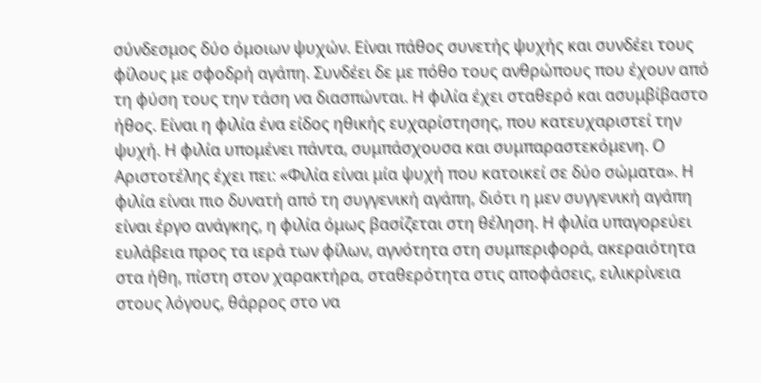σύνδεσμος δύο όμοιων ψυχών. Είναι πάθος συνετής ψυχής και συνδέει τους φίλους με σφοδρή αγάπη. Συνδέει δε με πόθο τους ανθρώπους που έχουν από τη φύση τους την τάση να διασπώνται. Η φιλία έχει σταθερό και ασυμβίβαστο ήθος. Είναι η φιλία ένα είδος ηθικής ευχαρίστησης, που κατευχαριστεί την ψυχή. Η φιλία υπομένει πάντα, συμπάσχουσα και συμπαραστεκόμενη. Ο Αριστοτέλης έχει πει: «Φιλία είναι μία ψυχή που κατοικεί σε δύο σώματα». Η φιλία είναι πιο δυνατή από τη συγγενική αγάπη, διότι η μεν συγγενική αγάπη είναι έργο ανάγκης, η φιλία όμως βασίζεται στη θέληση. Η φιλία υπαγορεύει ευλάβεια προς τα ιερά των φίλων, αγνότητα στη συμπεριφορά, ακεραιότητα στα ήθη, πίστη στον χαρακτήρα, σταθερότητα στις αποφάσεις, ειλικρίνεια στους λόγους, θάρρος στο να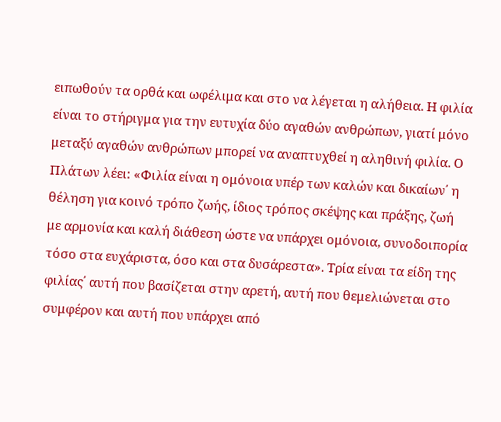ειπωθούν τα ορθά και ωφέλιμα και στο να λέγεται η αλήθεια. Η φιλία είναι το στήριγμα για την ευτυχία δύο αγαθών ανθρώπων, γιατί μόνο μεταξύ αγαθών ανθρώπων μπορεί να αναπτυχθεί η αληθινή φιλία. Ο Πλάτων λέει: «Φιλία είναι η ομόνοια υπέρ των καλών και δικαίων΄ η θέληση για κοινό τρόπο ζωής, ίδιος τρόπος σκέψης και πράξης, ζωή με αρμονία και καλή διάθεση ώστε να υπάρχει ομόνοια, συνοδοιπορία τόσο στα ευχάριστα, όσο και στα δυσάρεστα». Τρία είναι τα είδη της φιλίας΄ αυτή που βασίζεται στην αρετή, αυτή που θεμελιώνεται στο συμφέρον και αυτή που υπάρχει από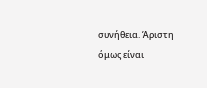συνήθεια. Άριστη όμως είναι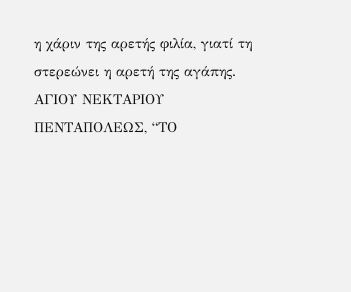η χάριν της αρετής φιλία, γιατί τη στερεώνει η αρετή της αγάπης. ΑΓΙΟΥ ΝΕΚΤΑΡΙΟΥ ΠΕΝΤΑΠΟΛΕΩΣ, “ΤΟ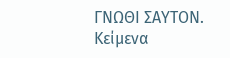ΓΝΩΘΙ ΣΑΥΤΟΝ. Κείμενα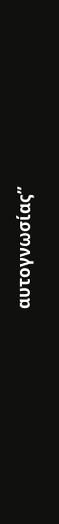αυτογνωσίας”